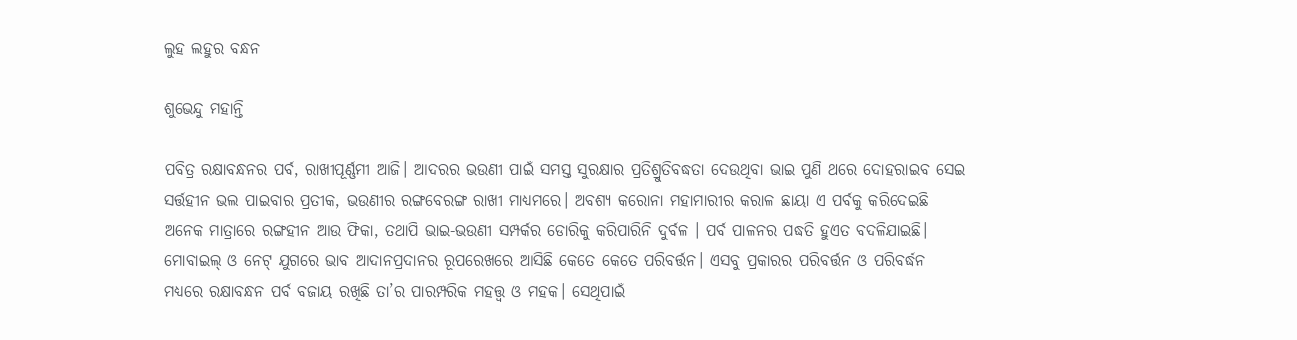ଲୁହ ଲହୁର ବନ୍ଧନ

ଶୁଭେନ୍ଦୁ ମହାନ୍ତି

ପବିତ୍ର ରକ୍ଷାବନ୍ଧନର ପର୍ବ, ରାଖୀପୂର୍ଣ୍ଣମୀ ଆଜି। ଆଦରର ଭଉଣୀ ପାଇଁ ସମସ୍ତ ସୁରକ୍ଷାର ପ୍ରତିଶ୍ରୁତିବଦ୍ଧତା ଦେଉଥିବା ଭାଇ ପୁଣି ଥରେ ଦୋହରାଇବ ସେଇ ସର୍ତ୍ତହୀନ ଭଲ ପାଇବାର ପ୍ରତୀକ, ଭଉଣୀର ରଙ୍ଗବେରଙ୍ଗ ରାଖୀ ମାଧ୍ୟମରେ। ଅବଶ୍ୟ କରୋନା ମହାମାରୀର କରାଳ ଛାୟା ଏ ପର୍ବକୁ କରିଦେଇଛି ଅନେକ ମାତ୍ରାରେ ରଙ୍ଗହୀନ ଆଉ ଫିକା, ତଥାପି ଭାଇ-ଭଉଣୀ ସମ୍ପର୍କର ଡୋରିକୁ କରିପାରିନି ଦୁର୍ବଳ । ପର୍ବ ପାଳନର ପଦ୍ଧତି ହୁଏତ ବଦଳିଯାଇଛି। ମୋବାଇଲ୍‌ ଓ ନେଟ୍‌ ଯୁଗରେ ଭାବ ଆଦାନପ୍ରଦାନର ରୂପରେଖରେ ଆସିଛି କେତେ କେତେ ପରିବର୍ତ୍ତନ। ଏସବୁ ପ୍ରକାରର ପରିବର୍ତ୍ତନ ଓ ପରିବର୍ଦ୍ଧନ ମଧ୍ୟରେ ରକ୍ଷାବନ୍ଧନ ପର୍ବ ବଜାୟ ରଖିଛି ତା’ର ପାରମ୍ପରିକ ମହତ୍ତ୍ୱ ଓ ମହକ। ସେଥିପାଇଁ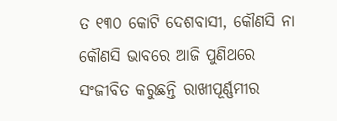ତ ୧୩୦ କୋଟି ଦେଶବାସୀ, କୌଣସି ନା କୌଣସି ଭାବରେ ଆଜି ପୁଣିଥରେ ସଂଜୀବିତ କରୁଛନ୍ତି ରାଖୀପୂର୍ଣ୍ଣମୀର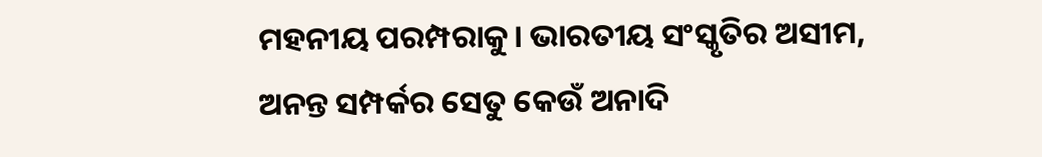ମହନୀୟ ପରମ୍ପରାକୁ। ଭାରତୀୟ ସଂସ୍କୃତିର ଅସୀମ, ଅନନ୍ତ ସମ୍ପର୍କର ସେତୁ କେଉଁ ଅନାଦି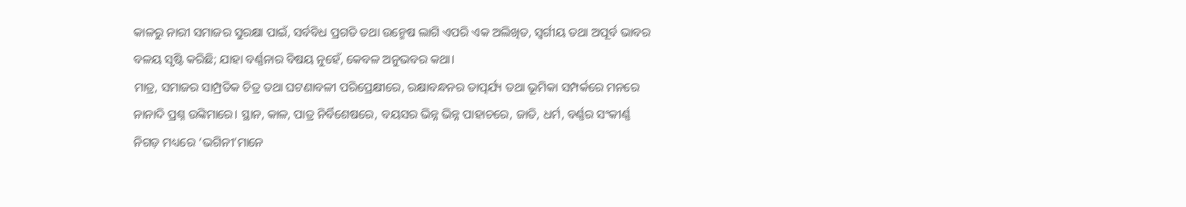କାଳରୁ ନାରୀ ସମାଜର ସୁରକ୍ଷା ପାଇଁ, ସର୍ବବିଧ ପ୍ରଗତି ତଥା ଉନ୍ମେଷ ଲାଗି ଏପରି ଏକ ଅଲିଖିତ, ସ୍ବର୍ଗୀୟ ତଥା ଅପୂର୍ବ ଭାବର ବଳୟ ସୃଷ୍ଟି କରିଛି; ଯାହା ବର୍ଣ୍ଣନାର ବିଷୟ ନୁହେଁ, କେବଳ ଅନୁଭବର କଥା।
ମାତ୍ର, ସମାଜର ସାମ୍ପ୍ରତିକ ଚିତ୍ର ତଥା ଘଟଣାବଳୀ ପରିପ୍ରେକ୍ଷୀରେ, ରକ୍ଷାବନ୍ଧନର ତାତ୍ପର୍ଯ୍ୟ ତଥା ଭୂମିକା ସମ୍ପର୍କରେ ମନରେ ନାନାଦି ପ୍ରଶ୍ନ ଉଙ୍କିମାରେ। ସ୍ଥାନ, କାଳ, ପାତ୍ର ନିର୍ବିଶେଷରେ, ବୟସର ଭିନ୍ନ ଭିନ୍ନ ପାହାଚରେ, ଜାତି, ଧର୍ମ, ବର୍ଣ୍ଣର ସଂକୀର୍ଣ୍ଣ ନିଗଡ଼ ମଧ୍ୟରେ ‘ଭଗିନୀ’ମାନେ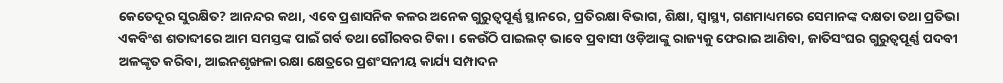କେତେଦୂର ସୁରକ୍ଷିତ? ଆନନ୍ଦର କଥା, ଏବେ ପ୍ରଶାସନିକ କଳର ଅନେକ ଗୁରୁତ୍ୱପୂର୍ଣ୍ଣ ସ୍ଥାନରେ, ପ୍ରତିରକ୍ଷା ବିଭାଗ, ଶିକ୍ଷା, ସ୍ବାସ୍ଥ୍ୟ, ଗଣମାଧ୍ୟମରେ ସେମାନଙ୍କ ଦକ୍ଷତା ତଥା ପ୍ରତିଭା ଏକବିଂଶ ଶତାବ୍ଦୀରେ ଆମ ସମସ୍ତଙ୍କ ପାଇଁ ଗର୍ବ ତଥା ଗୌରବର ଟିକା। କେଉଁଠି ପାଇଲଟ୍‌ ଭାବେ ପ୍ରବାସୀ ଓଡ଼ିଆଙ୍କୁ ରାଜ୍ୟକୁ ଫେରାଇ ଆଣିବା, ଜାତିସଂଘର ଗୁରୁତ୍ୱପୂର୍ଣ୍ଣ ପଦବୀ ଅଳଙ୍କୃତ କରିବା, ଆଇନଶୃଙ୍ଖଳା ରକ୍ଷା କ୍ଷେତ୍ରରେ ପ୍ରଶଂସନୀୟ କାର୍ଯ୍ୟ ସମ୍ପାଦନ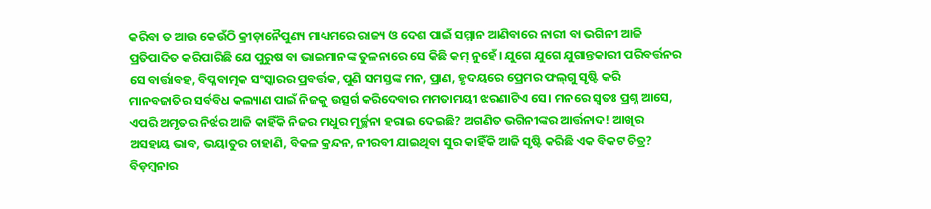କରିବା ତ ଆଉ କେଉଁଠି କ୍ରୀଡ଼ାନୈପୁଣ୍ୟ ମାଧ୍ୟମରେ ରାଜ୍ୟ ଓ ଦେଶ ପାଇଁ ସମ୍ମାନ ଆଣିବାରେ ନାରୀ ବା ଭଗିନୀ ଆଜି ପ୍ରତିପାଦିତ କରିପାରିଛି ଯେ ପୁରୁଷ ବା ଭାଇମାନଙ୍କ ତୁଳନାରେ ସେ କିଛି କମ୍‌ ନୁହେଁ। ଯୁଗେ ଯୁଗେ ଯୁଗାନ୍ତକାରୀ ପରିବର୍ତ୍ତନର ସେ ବାର୍ତ୍ତାବହ, ବିପ୍ଳବାତ୍ମକ ସଂସ୍କାରର ପ୍ରବର୍ତ୍ତକ, ପୁଣି ସମସ୍ତଙ୍କ ମନ, ପ୍ରାଣ, ହୃଦୟରେ ପ୍ରେମର ଫଲ୍‌ଗୁ ସୃଷ୍ଟି କରି ମାନବଜାତିର ସର୍ବବିଧ କଲ୍ୟାଣ ପାଇଁ ନିଜକୁ ଉତ୍ସର୍ଗ କରିଦେବାର ମମତାମୟୀ ଝରଣାଟିଏ ସେ। ମନରେ ସ୍ବତଃ ପ୍ରଶ୍ନ ଆସେ, ଏପରି ଅମୃତର ନିର୍ଝର ଆଜି କାହିଁକି ନିଜର ମଧୁର ମୂର୍ଚ୍ଛନା ହରାଇ ଦେଇଛି? ଅଗଣିତ ଭଗିନୀଙ୍କର ଆର୍ତ୍ତନାଦ! ଆଖିର ଅସହାୟ ଭାବ, ଭୟାତୁର ଚାହାଣି, ବିକଳ କ୍ରନ୍ଦନ, ନୀରବୀ ଯାଇଥିବା ସୁର କାହିଁକି ଆଜି ସୃଷ୍ଟି କରିଛି ଏକ ବିକଟ ଚିତ୍ର? ବିଡ଼ମ୍ବନାର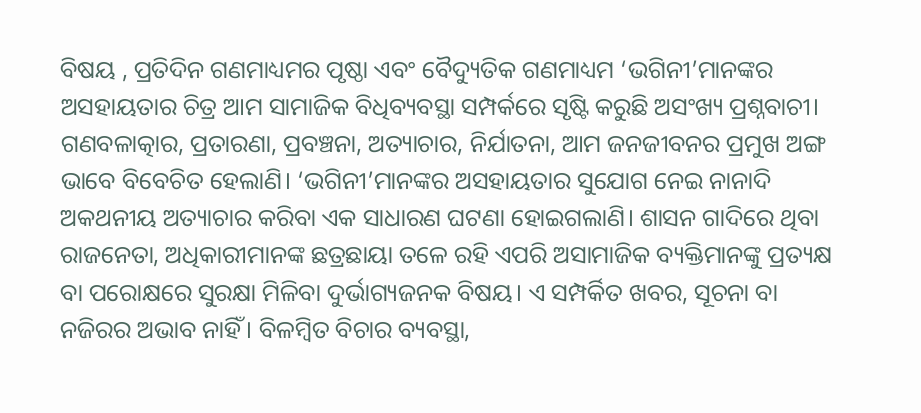ବିଷୟ , ପ୍ରତିଦିନ ଗଣମାଧ୍ୟମର ପୃଷ୍ଠା ଏବଂ ବୈଦ୍ୟୁତିକ ଗଣମାଧ୍ୟମ ‘ଭଗିନୀ’ମାନଙ୍କର ଅସହାୟତାର ଚିତ୍ର ଆମ ସାମାଜିକ ବିଧିବ୍ୟବସ୍ଥା ସମ୍ପର୍କରେ ସୃଷ୍ଟି କରୁଛି ଅସଂଖ୍ୟ ପ୍ରଶ୍ନବାଚୀ। ଗଣବଳାତ୍କାର, ପ୍ରତାରଣା, ପ୍ରବଞ୍ଚନା, ଅତ୍ୟାଚାର, ନିର୍ଯାତନା, ଆମ ଜନଜୀବନର ପ୍ରମୁଖ ଅଙ୍ଗ ଭାବେ ବିବେଚିତ ହେଲାଣି। ‘ଭଗିନୀ’ମାନଙ୍କର ଅସହାୟତାର ସୁଯୋଗ ନେଇ ନାନାଦି ଅକଥନୀୟ ଅତ୍ୟାଚାର କରିବା ଏକ ସାଧାରଣ ଘଟଣା ହୋଇଗଲାଣି। ଶାସନ ଗାଦିରେ ଥିବା ରାଜନେତା, ଅଧିକାରୀମାନଙ୍କ ଛତ୍ରଛାୟା ତଳେ ରହି ଏପରି ଅସାମାଜିକ ବ୍ୟକ୍ତିମାନଙ୍କୁ ପ୍ରତ୍ୟକ୍ଷ ବା ପରୋକ୍ଷରେ ସୁରକ୍ଷା ମିଳିବା ଦୁର୍ଭାଗ୍ୟଜନକ ବିଷୟ। ଏ ସମ୍ପର୍କିତ ଖବର, ସୂଚନା ବା ନଜିରର ଅଭାବ ନାହିଁ। ବିଳମ୍ବିତ ବିଚାର ବ୍ୟବସ୍ଥା,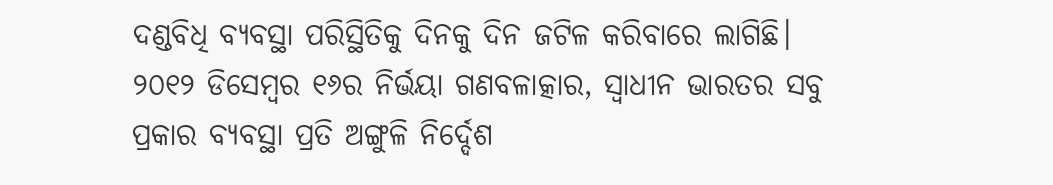ଦଣ୍ଡବିଧି ବ୍ୟବସ୍ଥା ପରିସ୍ଥିତିକୁ ଦିନକୁ ଦିନ ଜଟିଳ କରିବାରେ ଲାଗିଛି।
୨୦୧୨ ଡିସେମ୍ବର ୧୬ର ନିର୍ଭୟା ଗଣବଳାତ୍କାର, ସ୍ବାଧୀନ ଭାରତର ସବୁ ପ୍ରକାର ବ୍ୟବସ୍ଥା ପ୍ରତି ଅଙ୍ଗୁଳି ନିର୍ଦ୍ଦେଶ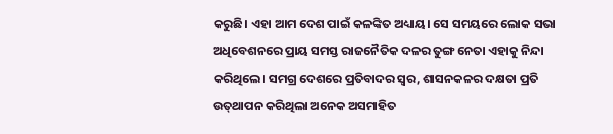କରୁଛି। ଏହା ଆମ ଦେଶ ପାଇଁ କଳଙ୍କିତ ଅଧ୍ୟାୟ। ସେ ସମୟରେ ଲୋକ ସଭା ଅଧିବେଶନରେ ପ୍ରାୟ ସମସ୍ତ ରାଜନୈତିକ ଦଳର ତୁଙ୍ଗ ନେତା ଏହାକୁ ନିନ୍ଦା କରିଥିଲେ। ସମଗ୍ର ଦେଶରେ ପ୍ରତିବାଦର ସ୍ବର, ଶାସନକଳର ଦକ୍ଷତା ପ୍ରତି ଉତ୍‌ଥାପନ କରିଥିଲା ଅନେକ ଅସମାହିତ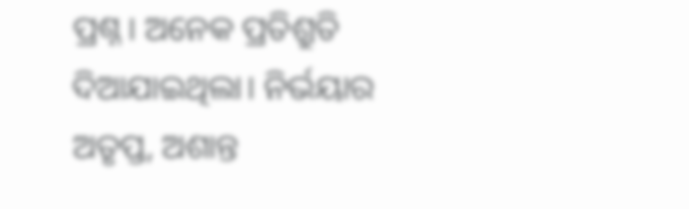ପ୍ରଶ୍ନ। ଅନେକ ପ୍ରତିଶ୍ରୁତି ଦିଆଯାଇଥିଲା। ନିର୍ଭୟାର ଅତୃପ୍ତ, ଅଶାନ୍ତ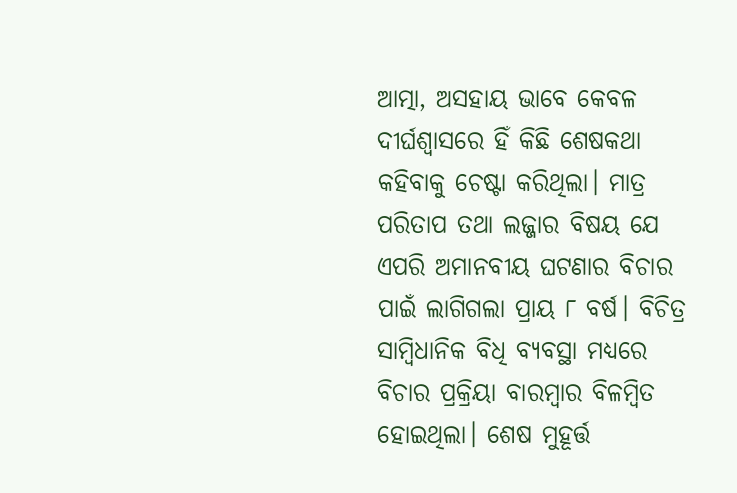ଆତ୍ମା, ଅସହାୟ ଭାବେ କେବଳ ଦୀର୍ଘଶ୍ୱାସରେ ହିଁ କିଛି ଶେଷକଥା କହିବାକୁ ଚେଷ୍ଟା କରିଥିଲା। ମାତ୍ର ପରିତାପ ତଥା ଲଜ୍ଜାର ବିଷୟ ଯେ ଏପରି ଅମାନବୀୟ ଘଟଣାର ବିଚାର ପାଇଁ ଲାଗିଗଲା ପ୍ରାୟ ୮ ବର୍ଷ। ବିଚିତ୍ର ସାମ୍ବିଧାନିକ ବିଧି ବ୍ୟବସ୍ଥା ମଧ୍ୟରେ ବିଚାର ପ୍ରକ୍ରିୟା ବାରମ୍ବାର ବିଳମ୍ବିତ ହୋଇଥିଲା। ଶେଷ ମୁହୂର୍ତ୍ତ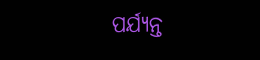ପର୍ଯ୍ୟନ୍ତ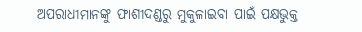ଅପରାଧୀମାନଙ୍କୁ ଫାଶୀଦଣ୍ଡରୁ ମୁକୁଳାଇବା ପାଇଁ ପକ୍ଷଭୁକ୍ତ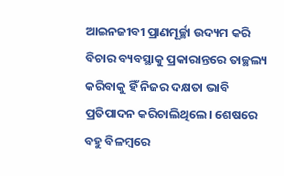ଆଇନଜୀବୀ ପ୍ରାଣମୂର୍ଚ୍ଛା ଉଦ୍ୟମ କରି ବିଚାର ବ୍ୟବସ୍ଥାକୁ ପ୍ରକାରାନ୍ତରେ ତାଚ୍ଛଲ୍ୟ କରିବାକୁ ହିଁ ନିଜର ଦକ୍ଷତା ଭାବି ପ୍ରତିପାଦନ କରିଚାଲିଥିଲେ। ଶେଷରେ ବହୁ ବିଳମ୍ବରେ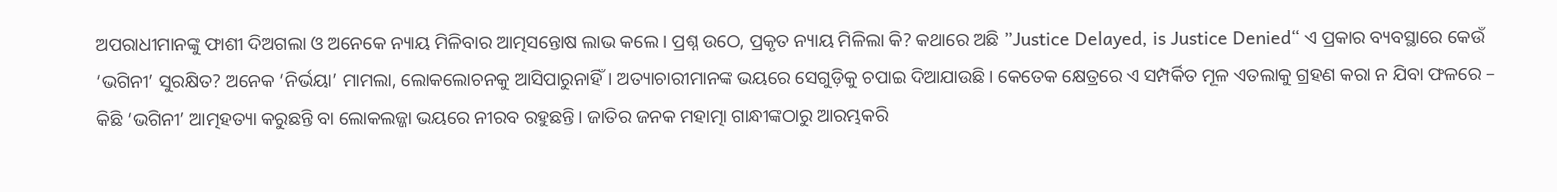ଅପରାଧୀମାନଙ୍କୁ ଫାଶୀ ଦିଅଗଲା ଓ ଅନେକେ ନ୍ୟାୟ ମିଳିବାର ଆତ୍ମସନ୍ତୋଷ ଲାଭ କଲେ। ପ୍ରଶ୍ନ ଉଠେ, ପ୍ରକୃତ ନ୍ୟାୟ ମିଳିଲା କି? କଥାରେ ଅଛି ”Justice Delayed, is Justice Denied“ ଏ ପ୍ରକାର ବ୍ୟବସ୍ଥାରେ କେଉଁ ‘ଭଗିନୀ’ ସୁରକ୍ଷିତ? ଅନେକ ‘ନିର୍ଭୟା’ ମାମଲା, ଲୋକଲୋଚନକୁ ଆସିପାରୁନାହିଁ। ଅତ୍ୟାଚାରୀମାନଙ୍କ ଭୟରେ ସେଗୁଡ଼ିକୁ ଚପାଇ ଦିଆଯାଉଛି। କେତେକ କ୍ଷେତ୍ରରେ ଏ ସମ୍ପର୍କିତ ମୂଳ ଏତଲାକୁ ଗ୍ରହଣ କରା ନ ଯିବା ଫଳରେ – କିଛି ‘ଭଗିନୀ’ ଆତ୍ମହତ୍ୟା କରୁଛନ୍ତି ବା ଲୋକଲଜ୍ଜା ଭୟରେ ନୀରବ ରହୁଛନ୍ତି। ଜାତିର ଜନକ ମହାତ୍ମା ଗାନ୍ଧୀଙ୍କଠାରୁ ଆରମ୍ଭକରି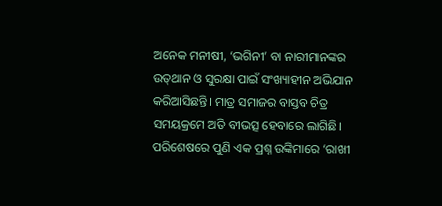ଅନେକ ମନୀଷୀ, ‘ଭଗିନୀ’ ବା ନାରୀମାନଙ୍କର ଉତ୍‌ଥାନ ଓ ସୁରକ୍ଷା ପାଇଁ ସଂଖ୍ୟାହୀନ ଅଭିଯାନ କରିଆସିଛନ୍ତି। ମାତ୍ର ସମାଜର ବାସ୍ତବ ଚିତ୍ର ସମୟକ୍ରମେ ଅତି ବୀଭତ୍ସ ହେବାରେ ଲାଗିଛି। ପରିଶେଷରେ ପୁଣି ଏକ ପ୍ରଶ୍ନ ଉଙ୍କିମାରେ ‘ରାଖୀ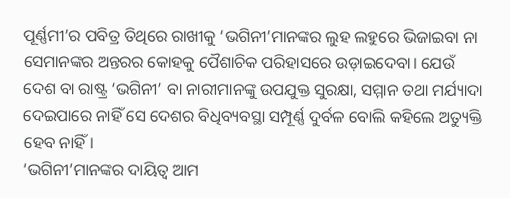ପୂର୍ଣ୍ଣମୀ’ର ପବିତ୍ର ତିଥିରେ ରାଖୀକୁ ‘ଭଗିନୀ’ମାନଙ୍କର ଲୁହ ଲହୁରେ ଭିଜାଇବା ନା ସେମାନଙ୍କର ଅନ୍ତରର କୋହକୁ ପୈଶାଚିକ ପରିହାସରେ ଉଡ଼ାଇଦେବା। ଯେଉଁ ଦେଶ ବା ରାଷ୍ଟ୍ର ‘ଭଗିନୀ’ ବା ନାରୀମାନଙ୍କୁ ଉପଯୁକ୍ତ ସୁରକ୍ଷା, ସମ୍ମାନ ତଥା ମର୍ଯ୍ୟାଦା ଦେଇପାରେ ନାହିଁ ସେ ଦେଶର ବିଧିବ୍ୟବସ୍ଥା ସମ୍ପୂର୍ଣ୍ଣ ଦୁର୍ବଳ ବୋଲି କହିଲେ ଅତ୍ୟୁକ୍ତି ହେବ ନାହିଁ।
‘ଭଗିନୀ’ମାନଙ୍କର ଦାୟିତ୍ୱ ଆମ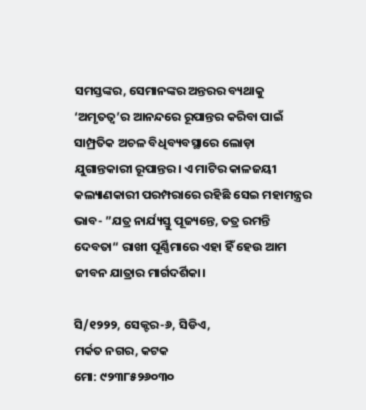ସମସ୍ତଙ୍କର, ସେମାନଙ୍କର ଅନ୍ତରର ବ୍ୟଥାକୁ ‘ଅମୃତତ୍ୱ’ର ଆନନ୍ଦରେ ରୂପାନ୍ତର କରିବା ପାଇଁ ସାମ୍ପ୍ରତିକ ଅଚଳ ବିଧିବ୍ୟବସ୍ଥାରେ ଲୋଡ଼ା ଯୁଗାନ୍ତକାରୀ ରୂପାନ୍ତର। ଏ ମାଟିର କାଳଜୟୀ କଲ୍ୟାଣକାରୀ ପରମ୍ପରାରେ ରହିଛି ସେଇ ମହାମନ୍ତ୍ରର ଭାବ- ”ଯତ୍ର ନାର୍ଯ୍ୟସ୍ତୁ ପୂଜ୍ୟନ୍ତେ, ତତ୍ର ରମନ୍ତି ଦେବତା“ ରାଖୀ ପୂର୍ଣ୍ଣିମାରେ ଏହା ହିଁ ହେଉ ଆମ ଜୀବନ ଯାତ୍ରାର ମାର୍ଗଦର୍ଶିକା।

ସି/୧୨୨୨, ସେକ୍ଟର-୬, ସିଡିଏ,
ମର୍କତ ନଗର, କଟକ
ମୋ: ୯୨୩୮୫୨୬୦୩୦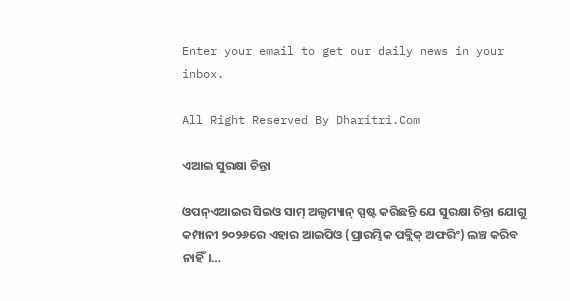Enter your email to get our daily news in your inbox.

All Right Reserved By Dharitri.Com

ଏଆଇ ସୁରକ୍ଷା ଚିନ୍ତା

ଓପନ୍‌ଏଆଇର ସିଇଓ ସାମ୍‌ ଅଲ୍ଟମ୍ୟାନ୍‌ ସ୍ପଷ୍ଟ କରିଛନ୍ତି ଯେ ସୁରକ୍ଷା ଚିନ୍ତା ଯୋଗୁ କମ୍ପାନୀ ୨୦୨୬ରେ ଏହାର ଆଇପିଓ (ପ୍ରାରମ୍ଭିକ ପବ୍ଲିକ୍‌ ଅଫରିଂ) ଲଞ୍ଚ କରିବ ନାହିଁ।…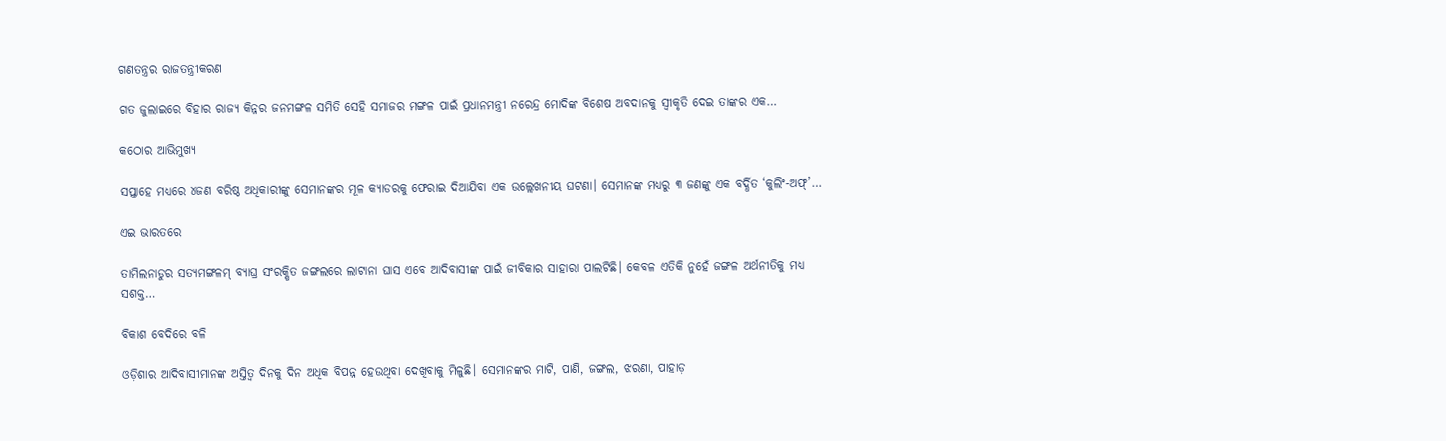ଗଣତନ୍ତ୍ରର ରାଜତନ୍ତ୍ରୀକରଣ

ଗତ ଜୁଲାଇରେ ବିହାର ରାଜ୍ୟ କିନ୍ନର ଜନମଙ୍ଗଳ ସମିତି ସେହି ସମାଜର ମଙ୍ଗଳ ପାଇଁ ପ୍ରଧାନମନ୍ତ୍ରୀ ନରେନ୍ଦ୍ର ମୋଦିଙ୍କ ବିଶେଷ ଅବଦାନକୁ ସ୍ବୀକୃତି ଦେଇ ତାଙ୍କର ଏକ…

କଠୋର ଆଭିମୁଖ୍ୟ

ସପ୍ତାହେ ମଧ୍ୟରେ ୪ଜଣ ବରିଷ୍ଠ ଅଧିକାରୀଙ୍କୁ ସେମାନଙ୍କର ମୂଳ କ୍ୟାଡରକୁ ଫେରାଇ ଦିଆଯିବା ଏକ ଉଲ୍ଲେଖନୀୟ ଘଟଣା। ସେମାନଙ୍କ ମଧ୍ୟରୁ ୩ ଜଣଙ୍କୁ ଏକ ବର୍ଦ୍ଧିତ ‘କୁଲିଂ-ଅଫ୍‌’…

ଏଇ ଭାରତରେ

ତାମିଲନାଡୁର ସତ୍ୟମଙ୍ଗଳମ୍‌ ବ୍ୟାଘ୍ର ସଂରକ୍ଷିତ ଜଙ୍ଗଲରେ ଲାଟାନା ଘାସ ଏବେ ଆଦିବାସୀଙ୍କ ପାଇଁ ଜୀବିକାର ସାହାରା ପାଲଟିଛି। କେବଳ ଏତିକି ନୁହେଁ ଜଙ୍ଗଳ ଅର୍ଥନୀତିକୁ ମଧ୍ୟ ସଶକ୍ତ…

ବିକାଶ ବେଦିରେ ବଳି

ଓଡ଼ିଶାର ଆଦିବାସୀମାନଙ୍କ ଅସ୍ତିତ୍ୱ ଦିନକୁ ଦିନ ଅଧିକ ବିପନ୍ନ ହେଉଥିବା ଦେଖିବାକୁ ମିଳୁଛି। ସେମାନଙ୍କର ମାଟି, ପାଣି, ଜଙ୍ଗଲ, ଝରଣା, ପାହାଡ଼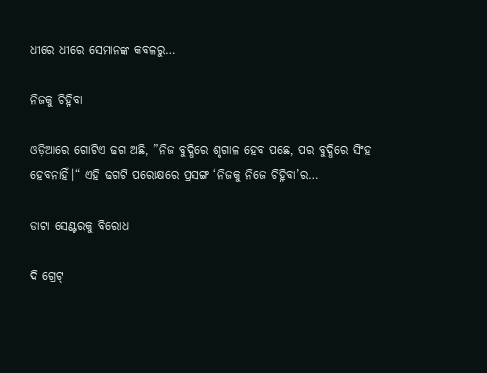ଧୀରେ ଧୀରେ ସେମାନଙ୍କ କବଳରୁ…

ନିଜକୁ ଚିହ୍ନିବା

ଓଡ଼ିଆରେ ଗୋଟିଏ ଢଗ ଅଛି, ”ନିଜ ବୁଦ୍ଧିରେ ଶୃଗାଳ ହେବ ପଛେ, ପର ବୁଦ୍ଧିରେ ସିଂହ ହେବନାହିଁ।“ ଏହି ଢଗଟି ପରୋକ୍ଷରେ ପ୍ରସଙ୍ଗ ‘ନିଜକୁ ନିଜେ ଚିହ୍ନିବା’ର…

ଡାଟା ସେଣ୍ଟରକୁ ବିରୋଧ

ଦି ଗ୍ରେଟ୍‌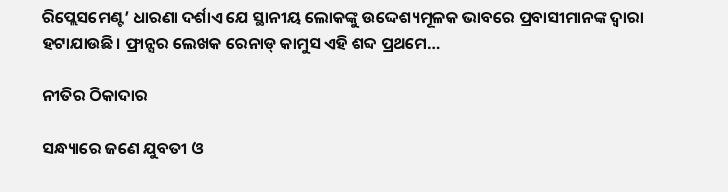ରିପ୍ଲେସମେଣ୍ଟ’ ଧାରଣା ଦର୍ଶାଏ ଯେ ସ୍ଥାନୀୟ ଲୋକଙ୍କୁ ଉଦ୍ଦେଶ୍ୟମୂଳକ ଭାବରେ ପ୍ରବାସୀମାନଙ୍କ ଦ୍ୱାରା ହଟାଯାଉଛି। ଫ୍ରାନ୍ସର ଲେଖକ ରେନାଡ୍‌ କାମୁସ ଏହି ଶବ୍ଦ ପ୍ରଥମେ…

ନୀତିର ଠିକାଦାର

ସନ୍ଧ୍ୟାରେ ଜଣେ ଯୁବତୀ ଓ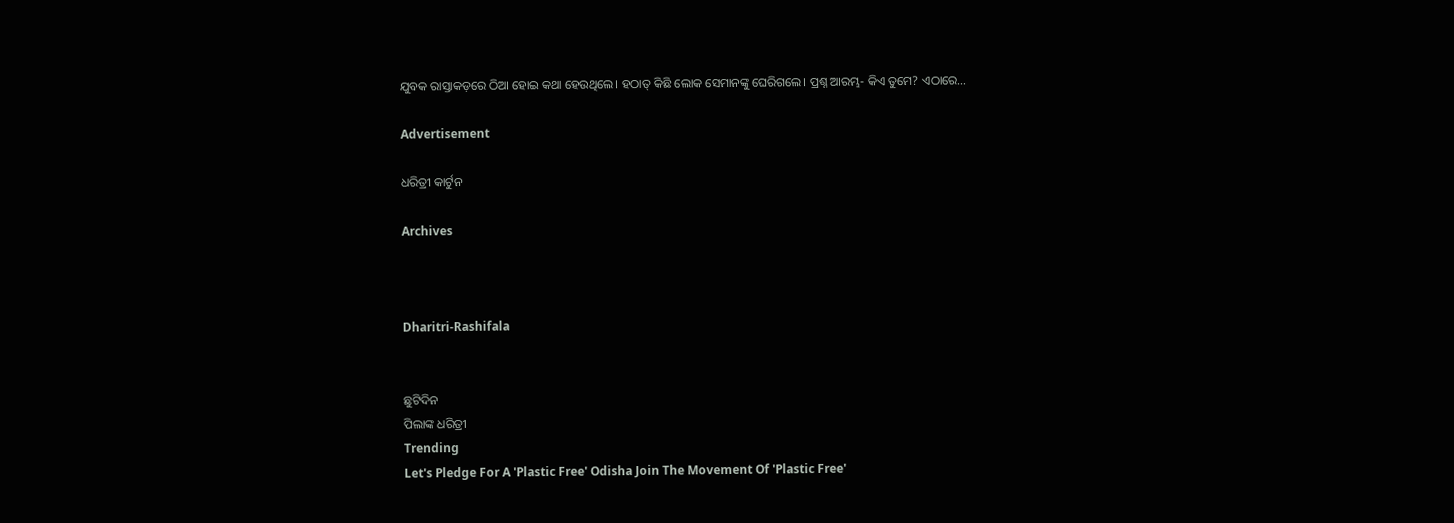ଯୁବକ ରାସ୍ତାକଡ଼ରେ ଠିଆ ହୋଇ କଥା ହେଉଥିଲେ। ହଠାତ୍‌ କିଛି ଲୋକ ସେମାନଙ୍କୁ ଘେରିଗଲେ। ପ୍ରଶ୍ନ ଆରମ୍ଭ- କିଏ ତୁମେ? ଏଠାରେ…

Advertisement

ଧରିତ୍ରୀ କାର୍ଟୁନ

Archives



Dharitri-Rashifala


ଛୁଟିଦିନ
ପିଲାଙ୍କ ଧରିତ୍ରୀ
Trending
Let's Pledge For A 'Plastic Free' Odisha Join The Movement Of 'Plastic Free'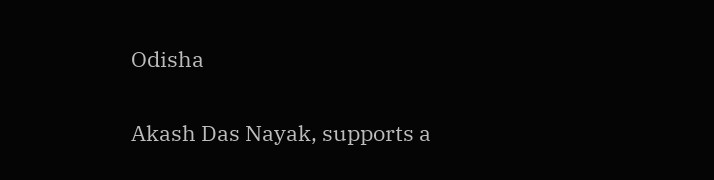Odisha

Akash Das Nayak, supports a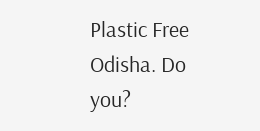Plastic Free Odisha. Do you?